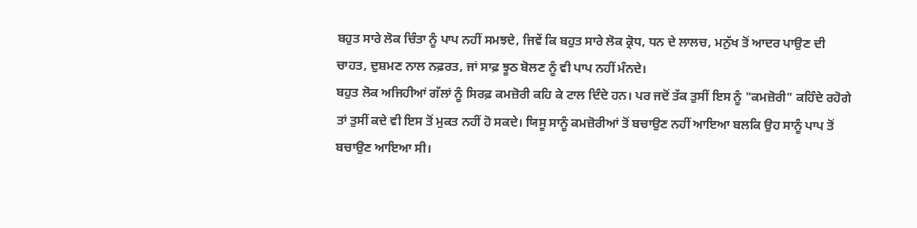ਬਹੁਤ ਸਾਰੇ ਲੋਕ ਚਿੰਤਾ ਨੂੰ ਪਾਪ ਨਹੀਂ ਸਮਝਦੇ, ਜਿਵੇਂ ਕਿ ਬਹੁਤ ਸਾਰੇ ਲੋਕ ਕ੍ਰੋਧ, ਧਨ ਦੇ ਲਾਲਚ, ਮਨੁੱਖ ਤੋਂ ਆਦਰ ਪਾਉਣ ਦੀ ਚਾਹਤ, ਦੁਸ਼ਮਣ ਨਾਲ ਨਫ਼ਰਤ, ਜਾਂ ਸਾਫ਼ ਝੂਠ ਬੋਲਣ ਨੂੰ ਵੀ ਪਾਪ ਨਹੀਂ ਮੰਨਦੇ।
ਬਹੁਤ ਲੋਕ ਅਜਿਹੀਆਂ ਗੱਲਾਂ ਨੂੰ ਸਿਰਫ਼ ਕਮਜ਼ੋਰੀ ਕਹਿ ਕੇ ਟਾਲ ਦਿੰਦੇ ਹਨ। ਪਰ ਜਦੋਂ ਤੱਕ ਤੁਸੀਂ ਇਸ ਨੂੰ "ਕਮਜ਼ੋਰੀ" ਕਹਿੰਦੇ ਰਹੋਗੇ ਤਾਂ ਤੁਸੀਂ ਕਦੇ ਵੀ ਇਸ ਤੋਂ ਮੁਕਤ ਨਹੀਂ ਹੋ ਸਕਦੇ। ਯਿਸੂ ਸਾਨੂੰ ਕਮਜ਼ੋਰੀਆਂ ਤੋਂ ਬਚਾਉਣ ਨਹੀਂ ਆਇਆ ਬਲਕਿ ਉਹ ਸਾਨੂੰ ਪਾਪ ਤੋਂ ਬਚਾਉਣ ਆਇਆ ਸੀ।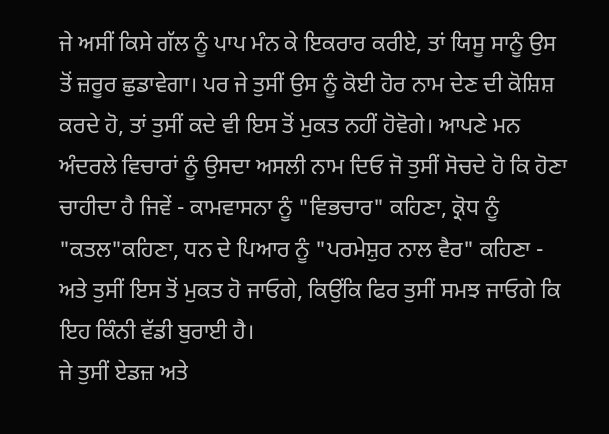ਜੇ ਅਸੀਂ ਕਿਸੇ ਗੱਲ ਨੂੰ ਪਾਪ ਮੰਨ ਕੇ ਇਕਰਾਰ ਕਰੀਏ, ਤਾਂ ਯਿਸੂ ਸਾਨੂੰ ਉਸ ਤੋਂ ਜ਼ਰੂਰ ਛੁਡਾਵੇਗਾ। ਪਰ ਜੇ ਤੁਸੀਂ ਉਸ ਨੂੰ ਕੋਈ ਹੋਰ ਨਾਮ ਦੇਣ ਦੀ ਕੋਸ਼ਿਸ਼ ਕਰਦੇ ਹੋ, ਤਾਂ ਤੁਸੀਂ ਕਦੇ ਵੀ ਇਸ ਤੋਂ ਮੁਕਤ ਨਹੀਂ ਹੋਵੋਗੇ। ਆਪਣੇ ਮਨ ਅੰਦਰਲੇ ਵਿਚਾਰਾਂ ਨੂੰ ਉਸਦਾ ਅਸਲੀ ਨਾਮ ਦਿਓ ਜੋ ਤੁਸੀਂ ਸੋਚਦੇ ਹੋ ਕਿ ਹੋਣਾ ਚਾਹੀਦਾ ਹੈ ਜਿਵੇਂ - ਕਾਮਵਾਸਨਾ ਨੂੰ "ਵਿਭਚਾਰ" ਕਹਿਣਾ, ਕ੍ਰੋਧ ਨੂੰ "ਕਤਲ"ਕਹਿਣਾ, ਧਨ ਦੇ ਪਿਆਰ ਨੂੰ "ਪਰਮੇਸ਼ੁਰ ਨਾਲ ਵੈਰ" ਕਹਿਣਾ - ਅਤੇ ਤੁਸੀਂ ਇਸ ਤੋਂ ਮੁਕਤ ਹੋ ਜਾਓਗੇ, ਕਿਉਂਕਿ ਫਿਰ ਤੁਸੀਂ ਸਮਝ ਜਾਓਗੇ ਕਿ ਇਹ ਕਿੰਨੀ ਵੱਡੀ ਬੁਰਾਈ ਹੈ।
ਜੇ ਤੁਸੀਂ ਏਡਜ਼ ਅਤੇ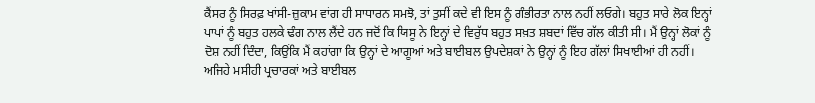ਕੈਂਸਰ ਨੂੰ ਸਿਰਫ਼ ਖਾਂਸੀ-ਜ਼ੁਕਾਮ ਵਾਂਗ ਹੀ ਸਾਧਾਰਨ ਸਮਝੋ, ਤਾਂ ਤੁਸੀਂ ਕਦੇ ਵੀ ਇਸ ਨੂੰ ਗੰਭੀਰਤਾ ਨਾਲ ਨਹੀਂ ਲਓਗੇ। ਬਹੁਤ ਸਾਰੇ ਲੋਕ ਇਨ੍ਹਾਂ ਪਾਪਾਂ ਨੂੰ ਬਹੁਤ ਹਲਕੇ ਢੰਗ ਨਾਲ ਲੈਂਦੇ ਹਨ ਜਦੋਂ ਕਿ ਯਿਸੂ ਨੇ ਇਨ੍ਹਾਂ ਦੇ ਵਿਰੁੱਧ ਬਹੁਤ ਸਖ਼ਤ ਸ਼ਬਦਾਂ ਵਿੱਚ ਗੱਲ ਕੀਤੀ ਸੀ। ਮੈਂ ਉਨ੍ਹਾਂ ਲੋਕਾਂ ਨੂੰ ਦੋਸ਼ ਨਹੀਂ ਦਿੰਦਾ, ਕਿਉਂਕਿ ਮੈਂ ਕਹਾਂਗਾ ਕਿ ਉਨ੍ਹਾਂ ਦੇ ਆਗੂਆਂ ਅਤੇ ਬਾਈਬਲ ਉਪਦੇਸ਼ਕਾਂ ਨੇ ਉਨ੍ਹਾਂ ਨੂੰ ਇਹ ਗੱਲਾਂ ਸਿਖਾਈਆਂ ਹੀ ਨਹੀਂ। ਅਜਿਹੇ ਮਸੀਹੀ ਪ੍ਰਚਾਰਕਾਂ ਅਤੇ ਬਾਈਬਲ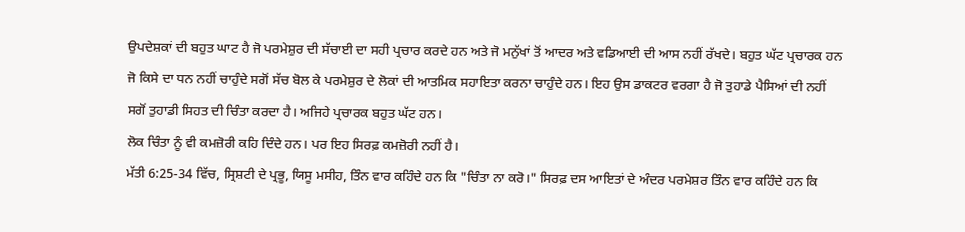ਉਪਦੇਸ਼ਕਾਂ ਦੀ ਬਹੁਤ ਘਾਟ ਹੈ ਜੋ ਪਰਮੇਸ਼ੁਰ ਦੀ ਸੱਚਾਈ ਦਾ ਸਹੀ ਪ੍ਰਚਾਰ ਕਰਦੇ ਹਨ ਅਤੇ ਜੋ ਮਨੁੱਖਾਂ ਤੋਂ ਆਦਰ ਅਤੇ ਵਡਿਆਈ ਦੀ ਆਸ ਨਹੀਂ ਰੱਖਦੇ। ਬਹੁਤ ਘੱਟ ਪ੍ਰਚਾਰਕ ਹਨ ਜੋ ਕਿਸੇ ਦਾ ਧਨ ਨਹੀਂ ਚਾਹੁੰਦੇ ਸਗੋਂ ਸੱਚ ਬੋਲ ਕੇ ਪਰਮੇਸ਼ੁਰ ਦੇ ਲੋਕਾਂ ਦੀ ਆਤਮਿਕ ਸਹਾਇਤਾ ਕਰਨਾ ਚਾਹੁੰਦੇ ਹਨ। ਇਹ ਉਸ ਡਾਕਟਰ ਵਰਗਾ ਹੈ ਜੋ ਤੁਹਾਡੇ ਪੈਸਿਆਂ ਦੀ ਨਹੀਂ ਸਗੋਂ ਤੁਹਾਡੀ ਸਿਹਤ ਦੀ ਚਿੰਤਾ ਕਰਦਾ ਹੈ। ਅਜਿਹੇ ਪ੍ਰਚਾਰਕ ਬਹੁਤ ਘੱਟ ਹਨ।
ਲੋਕ ਚਿੰਤਾ ਨੂੰ ਵੀ ਕਮਜ਼ੋਰੀ ਕਹਿ ਦਿੰਦੇ ਹਨ। ਪਰ ਇਹ ਸਿਰਫ਼ ਕਮਜ਼ੋਰੀ ਨਹੀਂ ਹੈ।
ਮੱਤੀ 6:25-34 ਵਿੱਚ, ਸ੍ਰਿਸ਼ਟੀ ਦੇ ਪ੍ਰਭੂ, ਯਿਸੂ ਮਸੀਹ, ਤਿੰਨ ਵਾਰ ਕਹਿੰਦੇ ਹਨ ਕਿ "ਚਿੰਤਾ ਨਾ ਕਰੋ।" ਸਿਰਫ਼ ਦਸ ਆਇਤਾਂ ਦੇ ਅੰਦਰ ਪਰਮੇਸ਼ਰ ਤਿੰਨ ਵਾਰ ਕਹਿੰਦੇ ਹਨ ਕਿ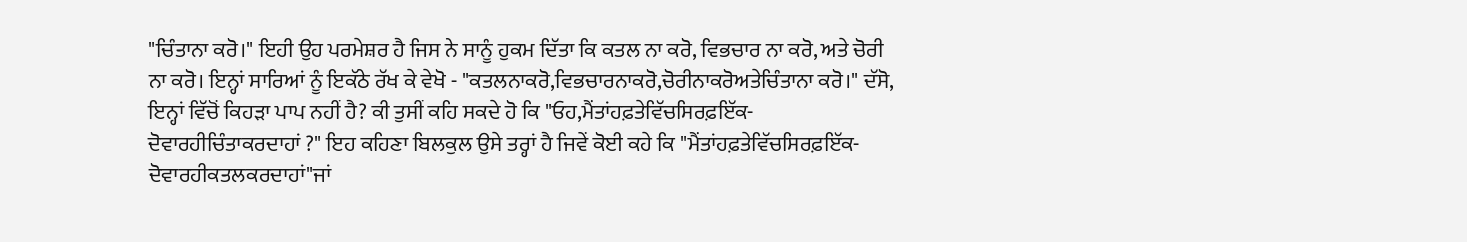"ਚਿੰਤਾਨਾ ਕਰੋ।" ਇਹੀ ਉਹ ਪਰਮੇਸ਼ਰ ਹੈ ਜਿਸ ਨੇ ਸਾਨੂੰ ਹੁਕਮ ਦਿੱਤਾ ਕਿ ਕਤਲ ਨਾ ਕਰੋ, ਵਿਭਚਾਰ ਨਾ ਕਰੋ, ਅਤੇ ਚੋਰੀ ਨਾ ਕਰੋ। ਇਨ੍ਹਾਂ ਸਾਰਿਆਂ ਨੂੰ ਇਕੱਠੇ ਰੱਖ ਕੇ ਵੇਖੋ - "ਕਤਲਨਾਕਰੋ,ਵਿਭਚਾਰਨਾਕਰੋ,ਚੋਰੀਨਾਕਰੋਅਤੇਚਿੰਤਾਨਾ ਕਰੋ।" ਦੱਸੋ, ਇਨ੍ਹਾਂ ਵਿੱਚੋਂ ਕਿਹੜਾ ਪਾਪ ਨਹੀਂ ਹੈ? ਕੀ ਤੁਸੀਂ ਕਹਿ ਸਕਦੇ ਹੋ ਕਿ "ਓਹ,ਮੈਂਤਾਂਹਫ਼ਤੇਵਿੱਚਸਿਰਫ਼ਇੱਕ-ਦੋਵਾਰਹੀਚਿੰਤਾਕਰਦਾਹਾਂ ?" ਇਹ ਕਹਿਣਾ ਬਿਲਕੁਲ ਉਸੇ ਤਰ੍ਹਾਂ ਹੈ ਜਿਵੇਂ ਕੋਈ ਕਹੇ ਕਿ "ਮੈਂਤਾਂਹਫ਼ਤੇਵਿੱਚਸਿਰਫ਼ਇੱਕ-ਦੋਵਾਰਹੀਕਤਲਕਰਦਾਹਾਂ"ਜਾਂ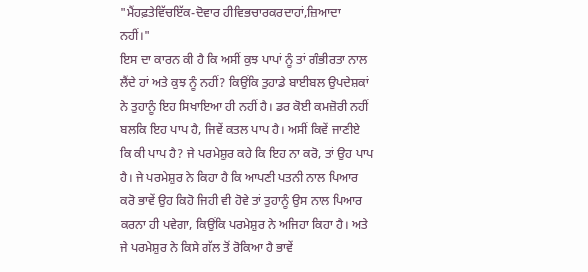"ਮੈਂਹਫ਼ਤੇਵਿੱਚਇੱਕ-ਦੋਵਾਰ ਹੀਵਿਭਚਾਰਕਰਦਾਹਾਂ,ਜ਼ਿਆਦਾ ਨਹੀਂ।"
ਇਸ ਦਾ ਕਾਰਨ ਕੀ ਹੈ ਕਿ ਅਸੀਂ ਕੁਝ ਪਾਪਾਂ ਨੂੰ ਤਾਂ ਗੰਭੀਰਤਾ ਨਾਲ ਲੈਂਦੇ ਹਾਂ ਅਤੇ ਕੁਝ ਨੂੰ ਨਹੀਂ? ਕਿਉਂਕਿ ਤੁਹਾਡੇ ਬਾਈਬਲ ਉਪਦੇਸ਼ਕਾਂ ਨੇ ਤੁਹਾਨੂੰ ਇਹ ਸਿਖਾਇਆ ਹੀ ਨਹੀਂ ਹੈ। ਡਰ ਕੋਈ ਕਮਜ਼ੋਰੀ ਨਹੀਂ ਬਲਕਿ ਇਹ ਪਾਪ ਹੈ, ਜਿਵੇਂ ਕਤਲ ਪਾਪ ਹੈ। ਅਸੀਂ ਕਿਵੇਂ ਜਾਣੀਏ ਕਿ ਕੀ ਪਾਪ ਹੈ? ਜੇ ਪਰਮੇਸ਼ੁਰ ਕਹੇ ਕਿ ਇਹ ਨਾ ਕਰੋ, ਤਾਂ ਉਹ ਪਾਪ ਹੈ। ਜੇ ਪਰਮੇਸ਼ੁਰ ਨੇ ਕਿਹਾ ਹੈ ਕਿ ਆਪਣੀ ਪਤਨੀ ਨਾਲ ਪਿਆਰ ਕਰੋ ਭਾਵੇਂ ਉਹ ਕਿਹੋ ਜਿਹੀ ਵੀ ਹੋਵੇ ਤਾਂ ਤੁਹਾਨੂੰ ਉਸ ਨਾਲ ਪਿਆਰ ਕਰਨਾ ਹੀ ਪਵੇਗਾ, ਕਿਉਂਕਿ ਪਰਮੇਸ਼ੁਰ ਨੇ ਅਜਿਹਾ ਕਿਹਾ ਹੈ। ਅਤੇ ਜੇ ਪਰਮੇਸ਼ੁਰ ਨੇ ਕਿਸੇ ਗੱਲ ਤੋਂ ਰੋਕਿਆ ਹੈ ਭਾਵੇਂ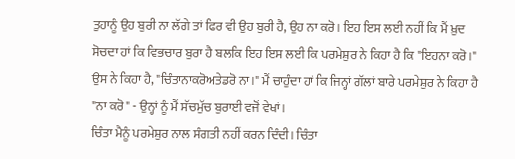ਤੁਹਾਨੂੰ ਉਹ ਬੁਰੀ ਨਾ ਲੱਗੇ ਤਾਂ ਫਿਰ ਵੀ ਉਹ ਬੁਰੀ ਹੈ, ਉਹ ਨਾ ਕਰੋ। ਇਹ ਇਸ ਲਈ ਨਹੀਂ ਕਿ ਮੈਂ ਖ਼ੁਦ ਸੋਚਦਾ ਹਾਂ ਕਿ ਵਿਭਚਾਰ ਬੁਰਾ ਹੈ ਬਲਕਿ ਇਹ ਇਸ ਲਈ ਕਿ ਪਰਮੇਸ਼ੁਰ ਨੇ ਕਿਹਾ ਹੈ ਕਿ "ਇਹਨਾ ਕਰੋ।" ਉਸ ਨੇ ਕਿਹਾ ਹੈ, "ਚਿੰਤਾਨਾਕਰੋਅਤੇਡਰੋ ਨਾ।" ਮੈਂ ਚਾਹੁੰਦਾ ਹਾਂ ਕਿ ਜਿਨ੍ਹਾਂ ਗੱਲਾਂ ਬਾਰੇ ਪਰਮੇਸ਼ੁਰ ਨੇ ਕਿਹਾ ਹੈ "ਨਾ ਕਰੋ" - ਉਨ੍ਹਾਂ ਨੂੰ ਮੈਂ ਸੱਚਮੁੱਚ ਬੁਰਾਈ ਵਜੋਂ ਵੇਖਾਂ।
ਚਿੰਤਾ ਮੈਨੂੰ ਪਰਮੇਸ਼ੁਰ ਨਾਲ ਸੰਗਤੀ ਨਹੀਂ ਕਰਨ ਦਿੰਦੀ। ਚਿੰਤਾ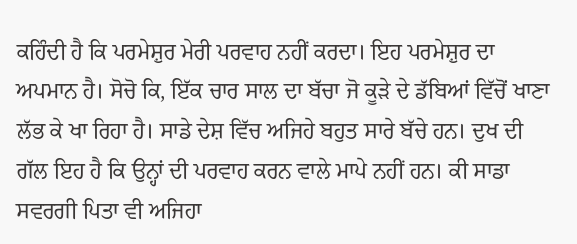ਕਹਿੰਦੀ ਹੈ ਕਿ ਪਰਮੇਸ਼ੁਰ ਮੇਰੀ ਪਰਵਾਹ ਨਹੀਂ ਕਰਦਾ। ਇਹ ਪਰਮੇਸ਼ੁਰ ਦਾ ਅਪਮਾਨ ਹੈ। ਸੋਚੋ ਕਿ, ਇੱਕ ਚਾਰ ਸਾਲ ਦਾ ਬੱਚਾ ਜੋ ਕੂੜੇ ਦੇ ਡੱਬਿਆਂ ਵਿੱਚੋਂ ਖਾਣਾ ਲੱਭ ਕੇ ਖਾ ਰਿਹਾ ਹੈ। ਸਾਡੇ ਦੇਸ਼ ਵਿੱਚ ਅਜਿਹੇ ਬਹੁਤ ਸਾਰੇ ਬੱਚੇ ਹਨ। ਦੁਖ ਦੀ ਗੱਲ ਇਹ ਹੈ ਕਿ ਉਨ੍ਹਾਂ ਦੀ ਪਰਵਾਹ ਕਰਨ ਵਾਲੇ ਮਾਪੇ ਨਹੀਂ ਹਨ। ਕੀ ਸਾਡਾ ਸਵਰਗੀ ਪਿਤਾ ਵੀ ਅਜਿਹਾ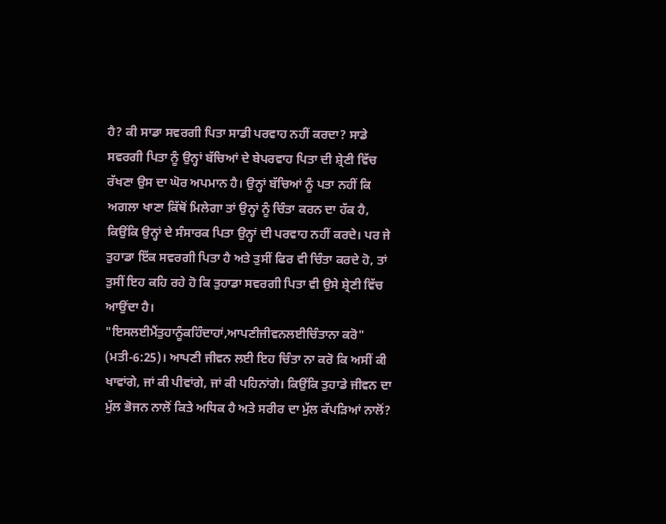ਹੈ? ਕੀ ਸਾਡਾ ਸਵਰਗੀ ਪਿਤਾ ਸਾਡੀ ਪਰਵਾਹ ਨਹੀਂ ਕਰਦਾ? ਸਾਡੇ ਸਵਰਗੀ ਪਿਤਾ ਨੂੰ ਉਨ੍ਹਾਂ ਬੱਚਿਆਂ ਦੇ ਬੇਪਰਵਾਹ ਪਿਤਾ ਦੀ ਸ਼੍ਰੇਣੀ ਵਿੱਚ ਰੱਖਣਾ ਉਸ ਦਾ ਘੋਰ ਅਪਮਾਨ ਹੈ। ਉਨ੍ਹਾਂ ਬੱਚਿਆਂ ਨੂੰ ਪਤਾ ਨਹੀਂ ਕਿ ਅਗਲਾ ਖਾਣਾ ਕਿੱਥੋਂ ਮਿਲੇਗਾ ਤਾਂ ਉਨ੍ਹਾਂ ਨੂੰ ਚਿੰਤਾ ਕਰਨ ਦਾ ਹੱਕ ਹੈ, ਕਿਉਂਕਿ ਉਨ੍ਹਾਂ ਦੇ ਸੰਸਾਰਕ ਪਿਤਾ ਉਨ੍ਹਾਂ ਦੀ ਪਰਵਾਹ ਨਹੀਂ ਕਰਦੇ। ਪਰ ਜੇ ਤੁਹਾਡਾ ਇੱਕ ਸਵਰਗੀ ਪਿਤਾ ਹੈ ਅਤੇ ਤੁਸੀਂ ਫਿਰ ਵੀ ਚਿੰਤਾ ਕਰਦੇ ਹੋ, ਤਾਂ ਤੁਸੀਂ ਇਹ ਕਹਿ ਰਹੇ ਹੋ ਕਿ ਤੁਹਾਡਾ ਸਵਰਗੀ ਪਿਤਾ ਵੀ ਉਸੇ ਸ਼੍ਰੇਣੀ ਵਿੱਚ ਆਉਂਦਾ ਹੈ।
"ਇਸਲਈਮੈਂਤੁਹਾਨੂੰਕਹਿੰਦਾਹਾਂ,ਆਪਣੀਜੀਵਨਲਈਚਿੰਤਾਨਾ ਕਰੋ" (ਮਤੀ-6:25)। ਆਪਣੀ ਜੀਵਨ ਲਈ ਇਹ ਚਿੰਤਾ ਨਾ ਕਰੋ ਕਿ ਅਸੀਂ ਕੀ ਖਾਵਾਂਗੇ, ਜਾਂ ਕੀ ਪੀਵਾਂਗੇ, ਜਾਂ ਕੀ ਪਹਿਨਾਂਗੇ। ਕਿਉਂਕਿ ਤੁਹਾਡੇ ਜੀਵਨ ਦਾ ਮੁੱਲ ਭੋਜਨ ਨਾਲੋਂ ਕਿਤੇ ਅਧਿਕ ਹੈ ਅਤੇ ਸਰੀਰ ਦਾ ਮੁੱਲ ਕੱਪੜਿਆਂ ਨਾਲੋਂ?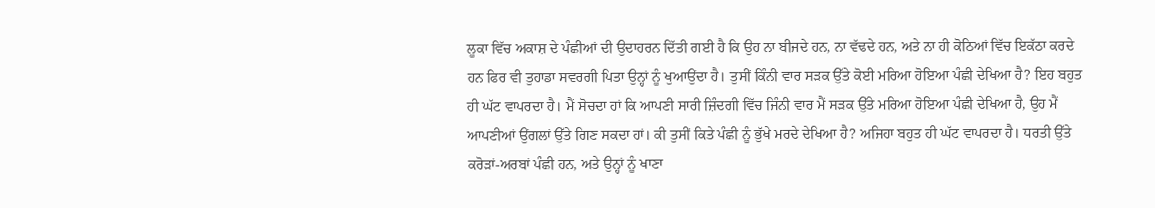ਲੂਕਾ ਵਿੱਚ ਅਕਾਸ਼ ਦੇ ਪੰਛੀਆਂ ਦੀ ਉਦਾਹਰਨ ਦਿੱਤੀ ਗਈ ਹੈ ਕਿ ਉਹ ਨਾ ਬੀਜਦੇ ਹਨ, ਨਾ ਵੱਢਦੇ ਹਨ, ਅਤੇ ਨਾ ਹੀ ਕੋਠਿਆਂ ਵਿੱਚ ਇਕੱਠਾ ਕਰਦੇ ਹਨ ਫਿਰ ਵੀ ਤੁਹਾਡਾ ਸਵਰਗੀ ਪਿਤਾ ਉਨ੍ਹਾਂ ਨੂੰ ਖੁਆਉਂਦਾ ਹੈ। ਤੁਸੀਂ ਕਿੰਨੀ ਵਾਰ ਸੜਕ ਉੱਤੇ ਕੋਈ ਮਰਿਆ ਹੋਇਆ ਪੰਛੀ ਦੇਖਿਆ ਹੈ? ਇਹ ਬਹੁਤ ਹੀ ਘੱਟ ਵਾਪਰਦਾ ਹੈ। ਮੈਂ ਸੋਚਦਾ ਹਾਂ ਕਿ ਆਪਣੀ ਸਾਰੀ ਜ਼ਿੰਦਗੀ ਵਿੱਚ ਜਿੰਨੀ ਵਾਰ ਮੈਂ ਸੜਕ ਉੱਤੇ ਮਰਿਆ ਹੋਇਆ ਪੰਛੀ ਦੇਖਿਆ ਹੈ, ਉਹ ਮੈਂ ਆਪਣੀਆਂ ਉਂਗਲਾਂ ਉੱਤੇ ਗਿਣ ਸਕਦਾ ਹਾਂ। ਕੀ ਤੁਸੀਂ ਕਿਤੇ ਪੰਛੀ ਨੂੰ ਭੁੱਖੇ ਮਰਦੇ ਦੇਖਿਆ ਹੈ? ਅਜਿਹਾ ਬਹੁਤ ਹੀ ਘੱਟ ਵਾਪਰਦਾ ਹੈ। ਧਰਤੀ ਉੱਤੇ ਕਰੋੜਾਂ-ਅਰਬਾਂ ਪੰਛੀ ਹਨ, ਅਤੇ ਉਨ੍ਹਾਂ ਨੂੰ ਖਾਣਾ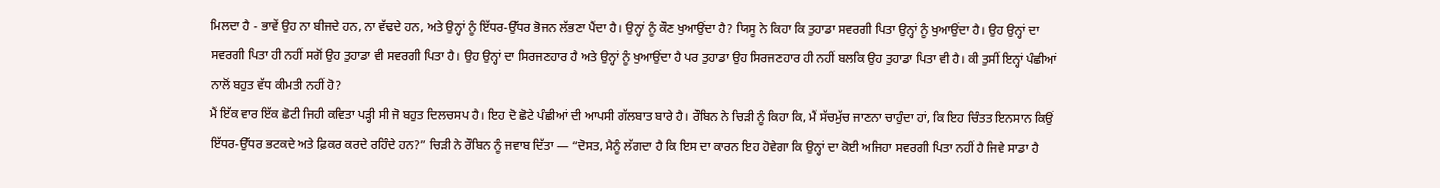ਮਿਲਦਾ ਹੈ - ਭਾਵੇਂ ਉਹ ਨਾ ਬੀਜਦੇ ਹਨ, ਨਾ ਵੱਢਦੇ ਹਨ, ਅਤੇ ਉਨ੍ਹਾਂ ਨੂੰ ਇੱਧਰ-ਉੱਧਰ ਭੋਜਨ ਲੱਭਣਾ ਪੈਂਦਾ ਹੈ। ਉਨ੍ਹਾਂ ਨੂੰ ਕੌਣ ਖੁਆਉਂਦਾ ਹੈ? ਯਿਸੂ ਨੇ ਕਿਹਾ ਕਿ ਤੁਹਾਡਾ ਸਵਰਗੀ ਪਿਤਾ ਉਨ੍ਹਾਂ ਨੂੰ ਖੁਆਉਂਦਾ ਹੈ। ਉਹ ਉਨ੍ਹਾਂ ਦਾ ਸਵਰਗੀ ਪਿਤਾ ਹੀ ਨਹੀਂ ਸਗੋਂ ਉਹ ਤੁਹਾਡਾ ਵੀ ਸਵਰਗੀ ਪਿਤਾ ਹੈ। ਉਹ ਉਨ੍ਹਾਂ ਦਾ ਸਿਰਜਣਹਾਰ ਹੈ ਅਤੇ ਉਨ੍ਹਾਂ ਨੂੰ ਖੁਆਉਂਦਾ ਹੈ ਪਰ ਤੁਹਾਡਾ ਉਹ ਸਿਰਜਣਹਾਰ ਹੀ ਨਹੀਂ ਬਲਕਿ ਉਹ ਤੁਹਾਡਾ ਪਿਤਾ ਵੀ ਹੈ। ਕੀ ਤੁਸੀਂ ਇਨ੍ਹਾਂ ਪੰਛੀਆਂ ਨਾਲੋਂ ਬਹੁਤ ਵੱਧ ਕੀਮਤੀ ਨਹੀਂ ਹੋ?
ਮੈਂ ਇੱਕ ਵਾਰ ਇੱਕ ਛੋਟੀ ਜਿਹੀ ਕਵਿਤਾ ਪੜ੍ਹੀ ਸੀ ਜੋ ਬਹੁਤ ਦਿਲਚਸਪ ਹੈ। ਇਹ ਦੋ ਛੋਟੇ ਪੰਛੀਆਂ ਦੀ ਆਪਸੀ ਗੱਲਬਾਤ ਬਾਰੇ ਹੈ। ਰੌਬਿਨ ਨੇ ਚਿੜੀ ਨੂੰ ਕਿਹਾ ਕਿ, ਮੈਂ ਸੱਚਮੁੱਚ ਜਾਣਨਾ ਚਾਹੁੰਦਾ ਹਾਂ, ਕਿ ਇਹ ਚਿੰਤਤ ਇਨਸਾਨ ਕਿਉਂ ਇੱਧਰ-ਉੱਧਰ ਭਟਕਦੇ ਅਤੇ ਫ਼ਿਕਰ ਕਰਦੇ ਰਹਿੰਦੇ ਹਨ?” ਚਿੜੀ ਨੇ ਰੌਬਿਨ ਨੂੰ ਜਵਾਬ ਦਿੱਤਾ — “ਦੋਸਤ, ਮੈਨੂੰ ਲੱਗਦਾ ਹੈ ਕਿ ਇਸ ਦਾ ਕਾਰਨ ਇਹ ਹੋਵੇਗਾ ਕਿ ਉਨ੍ਹਾਂ ਦਾ ਕੋਈ ਅਜਿਹਾ ਸਵਰਗੀ ਪਿਤਾ ਨਹੀਂ ਹੈ ਜਿਵੇ ਸਾਡਾ ਹੈ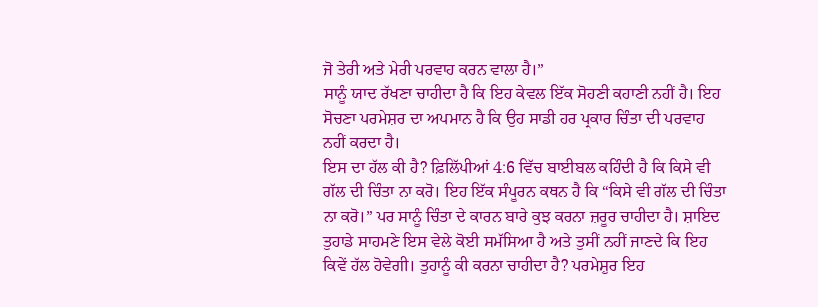ਜੋ ਤੇਰੀ ਅਤੇ ਮੇਰੀ ਪਰਵਾਹ ਕਰਨ ਵਾਲਾ ਹੈ।”
ਸਾਨੂੰ ਯਾਦ ਰੱਖਣਾ ਚਾਹੀਦਾ ਹੈ ਕਿ ਇਹ ਕੇਵਲ ਇੱਕ ਸੋਹਣੀ ਕਹਾਣੀ ਨਹੀਂ ਹੈ। ਇਹ ਸੋਚਣਾ ਪਰਮੇਸ਼ਰ ਦਾ ਅਪਮਾਨ ਹੈ ਕਿ ਉਹ ਸਾਡੀ ਹਰ ਪ੍ਰਕਾਰ ਚਿੰਤਾ ਦੀ ਪਰਵਾਹ ਨਹੀਂ ਕਰਦਾ ਹੈ।
ਇਸ ਦਾ ਹੱਲ ਕੀ ਹੈ? ਫ਼ਿਲਿੱਪੀਆਂ 4:6 ਵਿੱਚ ਬਾਈਬਲ ਕਹਿੰਦੀ ਹੈ ਕਿ ਕਿਸੇ ਵੀ ਗੱਲ ਦੀ ਚਿੰਤਾ ਨਾ ਕਰੋ। ਇਹ ਇੱਕ ਸੰਪੂਰਨ ਕਥਨ ਹੈ ਕਿ “ਕਿਸੇ ਵੀ ਗੱਲ ਦੀ ਚਿੰਤਾ ਨਾ ਕਰੋ।” ਪਰ ਸਾਨੂੰ ਚਿੰਤਾ ਦੇ ਕਾਰਨ ਬਾਰੇ ਕੁਝ ਕਰਨਾ ਜ਼ਰੂਰ ਚਾਹੀਦਾ ਹੈ। ਸ਼ਾਇਦ ਤੁਹਾਡੇ ਸਾਹਮਣੇ ਇਸ ਵੇਲੇ ਕੋਈ ਸਮੱਸਿਆ ਹੈ ਅਤੇ ਤੁਸੀਂ ਨਹੀਂ ਜਾਣਦੇ ਕਿ ਇਹ ਕਿਵੇਂ ਹੱਲ ਹੋਵੇਗੀ। ਤੁਹਾਨੂੰ ਕੀ ਕਰਨਾ ਚਾਹੀਦਾ ਹੈ? ਪਰਮੇਸ਼ੁਰ ਇਹ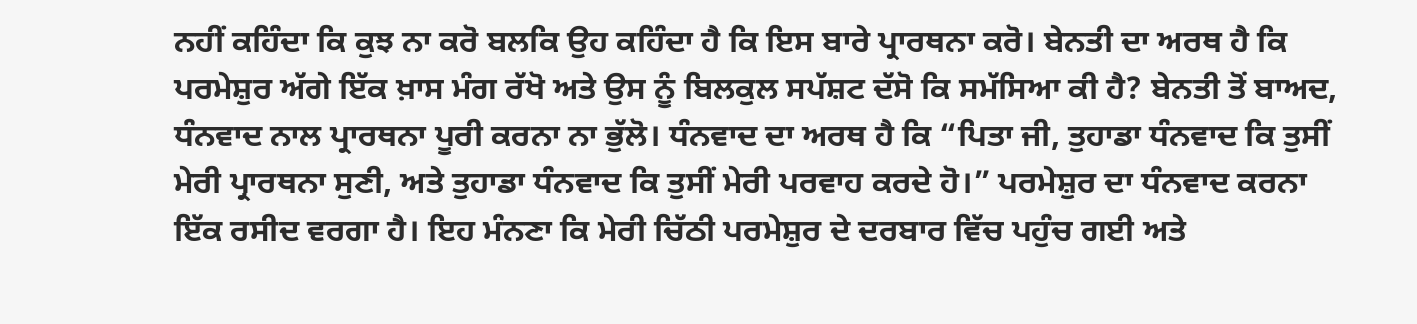ਨਹੀਂ ਕਹਿੰਦਾ ਕਿ ਕੁਝ ਨਾ ਕਰੋ ਬਲਕਿ ਉਹ ਕਹਿੰਦਾ ਹੈ ਕਿ ਇਸ ਬਾਰੇ ਪ੍ਰਾਰਥਨਾ ਕਰੋ। ਬੇਨਤੀ ਦਾ ਅਰਥ ਹੈ ਕਿ ਪਰਮੇਸ਼ੁਰ ਅੱਗੇ ਇੱਕ ਖ਼ਾਸ ਮੰਗ ਰੱਖੋ ਅਤੇ ਉਸ ਨੂੰ ਬਿਲਕੁਲ ਸਪੱਸ਼ਟ ਦੱਸੋ ਕਿ ਸਮੱਸਿਆ ਕੀ ਹੈ? ਬੇਨਤੀ ਤੋਂ ਬਾਅਦ, ਧੰਨਵਾਦ ਨਾਲ ਪ੍ਰਾਰਥਨਾ ਪੂਰੀ ਕਰਨਾ ਨਾ ਭੁੱਲੋ। ਧੰਨਵਾਦ ਦਾ ਅਰਥ ਹੈ ਕਿ “ਪਿਤਾ ਜੀ, ਤੁਹਾਡਾ ਧੰਨਵਾਦ ਕਿ ਤੁਸੀਂ ਮੇਰੀ ਪ੍ਰਾਰਥਨਾ ਸੁਣੀ, ਅਤੇ ਤੁਹਾਡਾ ਧੰਨਵਾਦ ਕਿ ਤੁਸੀਂ ਮੇਰੀ ਪਰਵਾਹ ਕਰਦੇ ਹੋ।” ਪਰਮੇਸ਼ੁਰ ਦਾ ਧੰਨਵਾਦ ਕਰਨਾ ਇੱਕ ਰਸੀਦ ਵਰਗਾ ਹੈ। ਇਹ ਮੰਨਣਾ ਕਿ ਮੇਰੀ ਚਿੱਠੀ ਪਰਮੇਸ਼ੁਰ ਦੇ ਦਰਬਾਰ ਵਿੱਚ ਪਹੁੰਚ ਗਈ ਅਤੇ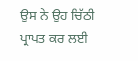ਉਸ ਨੇ ਉਹ ਚਿੱਠੀ ਪ੍ਰਾਪਤ ਕਰ ਲਈ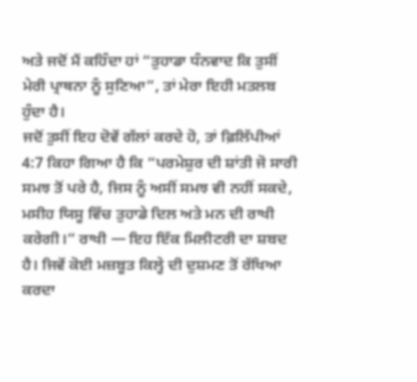ਅਤੇ ਜਦੋਂ ਮੈਂ ਕਹਿੰਦਾ ਹਾਂ “ਤੁਹਾਡਾ ਧੰਨਵਾਦ ਕਿ ਤੁਸੀਂ ਮੇਰੀ ਪ੍ਰਾਥਨਾ ਨੂੰ ਸੁਣਿਆ”, ਤਾਂ ਮੇਰਾ ਇਹੀ ਮਤਲਬ ਹੁੰਦਾ ਹੈ।
ਜਦੋਂ ਤੁਸੀਂ ਇਹ ਦੋਵੇਂ ਗੱਲਾਂ ਕਰਦੇ ਹੋ, ਤਾਂ ਫ਼ਿਲਿੱਪੀਆਂ 4:7 ਕਿਹਾ ਗਿਆ ਹੈ ਕਿ “ਪਰਮੇਸ਼ੁਰ ਦੀ ਸ਼ਾਂਤੀ ਜੋ ਸਾਰੀ ਸਮਝ ਤੋਂ ਪਰੇ ਹੈ, ਜਿਸ ਨੂੰ ਅਸੀਂ ਸਮਝ ਵੀ ਨਹੀਂ ਸਕਦੇ, ਮਸੀਹ ਯਿਸੂ ਵਿੱਚ ਤੁਹਾਡੇ ਦਿਲ ਅਤੇ ਮਨ ਦੀ ਰਾਖੀ ਕਰੇਗੀ।” ਰਾਖੀ — ਇਹ ਇੱਕ ਮਿਲੀਟਰੀ ਦਾ ਸ਼ਬਦ ਹੈ। ਜਿਵੇਂ ਕੋਈ ਮਜ਼ਬੂਤ ਕਿਲ੍ਹੇ ਦੀ ਦੁਸ਼ਮਣ ਤੋਂ ਰੱਖਿਆ ਕਰਦਾ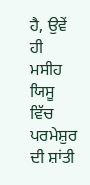ਹੈ, ਉਵੇਂ ਹੀ ਮਸੀਹ ਯਿਸੂ ਵਿੱਚ ਪਰਮੇਸ਼ੁਰ ਦੀ ਸ਼ਾਂਤੀ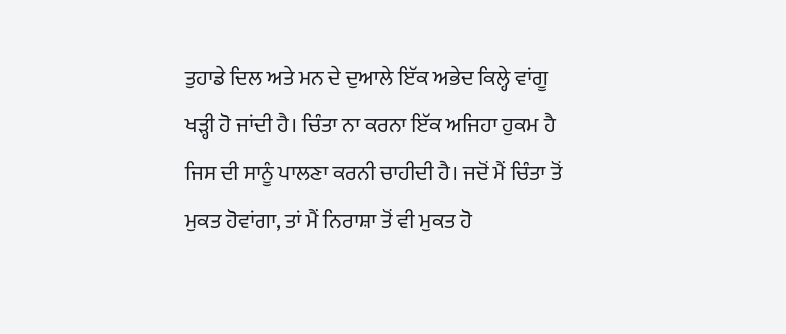ਤੁਹਾਡੇ ਦਿਲ ਅਤੇ ਮਨ ਦੇ ਦੁਆਲੇ ਇੱਕ ਅਭੇਦ ਕਿਲ੍ਹੇ ਵਾਂਗੂ ਖੜ੍ਹੀ ਹੋ ਜਾਂਦੀ ਹੈ। ਚਿੰਤਾ ਨਾ ਕਰਨਾ ਇੱਕ ਅਜਿਹਾ ਹੁਕਮ ਹੈ ਜਿਸ ਦੀ ਸਾਨੂੰ ਪਾਲਣਾ ਕਰਨੀ ਚਾਹੀਦੀ ਹੈ। ਜਦੋਂ ਮੈਂ ਚਿੰਤਾ ਤੋਂ ਮੁਕਤ ਹੋਵਾਂਗਾ, ਤਾਂ ਮੈਂ ਨਿਰਾਸ਼ਾ ਤੋਂ ਵੀ ਮੁਕਤ ਹੋ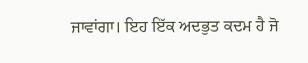ਜਾਵਾਂਗਾ। ਇਹ ਇੱਕ ਅਦਭੁਤ ਕਦਮ ਹੈ ਜੋ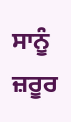ਸਾਨੂੰ ਜ਼ਰੂਰ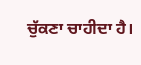ਚੁੱਕਣਾ ਚਾਹੀਦਾ ਹੈ।